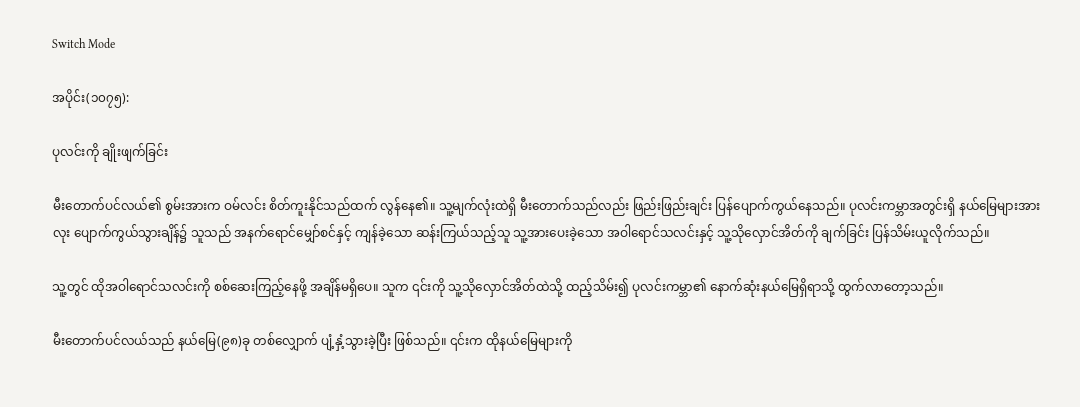Switch Mode

အပိုင်း(၁၀၇၅):

ပုလင်းကို ချိုးဖျက်ခြင်း

မီးတောက်ပင်လယ်၏ စွမ်းအားက ဝမ်လင်း စိတ်ကူးနိုင်သည်ထက် လွန်နေ၏။ သူ့မျက်လုံးထဲရှိ မီးတောက်သည်လည်း ဖြည်းဖြည်းချင်း ပြန်ပျောက်ကွယ်နေသည်။ ပုလင်းကမ္ဘာအတွင်းရှိ နယ်မြေများအားလုး ပျောက်ကွယ်သွားချိန်၌ သူသည် အနက်ရောင်မျှော်စင်နှင့် ကျန်ခဲ့သော ဆန်းကြယ်သည့်သူ သူ့အားပေးခဲ့သော အဝါရောင်သလင်းနှင့် သူ့သိုလှောင်အိတ်ကို ချက်ခြင်း ပြန်သိမ်းယူလိုက်သည်။

သူ့တွင် ထိုအဝါရောင်သလင်းကို စစ်ဆေးကြည့်နေဖို့ အချိန်မရှိပေ။ သူက ၎င်းကို သူ့သိုလှောင်အိတ်ထဲသို့ ထည့်သိမ်း၍ ပုလင်းကမ္ဘာ၏ နောက်ဆုံးနယ်မြေရှိရာသို့ ထွက်လာတော့သည်။

မီးတောက်ပင်လယ်သည် နယ်မြေ(၉၈)ခု တစ်လျှောက် ပျံ့နှံ့သွားခဲ့ပြီး ဖြစ်သည်။ ၎င်းက ထိုနယ်မြေများကို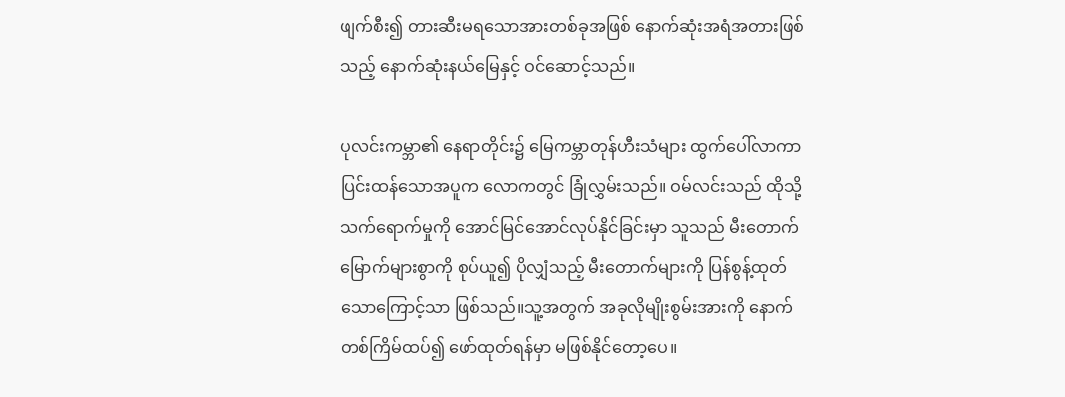ဖျက်စီး၍ တားဆီးမရသောအားတစ်ခုအဖြစ် နောက်ဆုံးအရံအတားဖြစ်သည့် နောက်ဆုံးနယ်မြေနှင့် ဝင်ဆောင့်သည်။

ပုလင်းကမ္ဘာ၏ နေရာတိုင်း၌ မြေကမ္ဘာတုန်ဟီးသံများ ထွက်ပေါ်လာကာ ပြင်းထန်သောအပူက လောကတွင် ခြုံလွှမ်းသည်။ ဝမ်လင်းသည် ထိုသို့ သက်ရောက်မှုကို အောင်မြင်အောင်လုပ်နိုင်ခြင်းမှာ သူသည် မီးတောက်မြောက်များစွာကို စုပ်ယူ၍ ပိုလျှံသည့် မီးတောက်များကို ပြန်စွန့်ထုတ်သောကြောင့်သာ ဖြစ်သည်။သူ့အတွက် အခုလိုမျိုးစွမ်းအားကို နောက်တစ်ကြိမ်ထပ်၍ ဖော်ထုတ်ရန်မှာ မဖြစ်နိုင်တော့ပေ။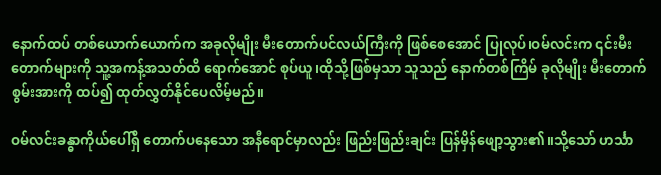နောက်ထပ် တစ်ယောက်ယောက်က အခုလိုမျိုး မီးတောက်ပင်လယ်ကြီးကို ဖြစ်စေအောင် ပြုလုပ်၊ဝမ်လင်းက ၎င်းမီးတောက်များကို သူ့အကန့်အသတ်ထိ ရောက်အောင် စုပ်ယူ၊ထိုသို့ဖြစ်မှသာ သူသည် နောက်တစ်ကြိမ် ခုလိုမျိုး မီးတောက်စွမ်းအားကို ထပ်၍ ထုတ်လွှတ်နိုင်ပေလိမ့်မည်။

ဝမ်လင်းခန္ဓာကိုယ်ပေါ်ရှိ တောက်ပနေသော အနီရောင်မှာလည်း ဖြည်းဖြည်းချင်း ပြန်မှိန်ဖျော့သွား၏။သို့သော် ဟင်္သာ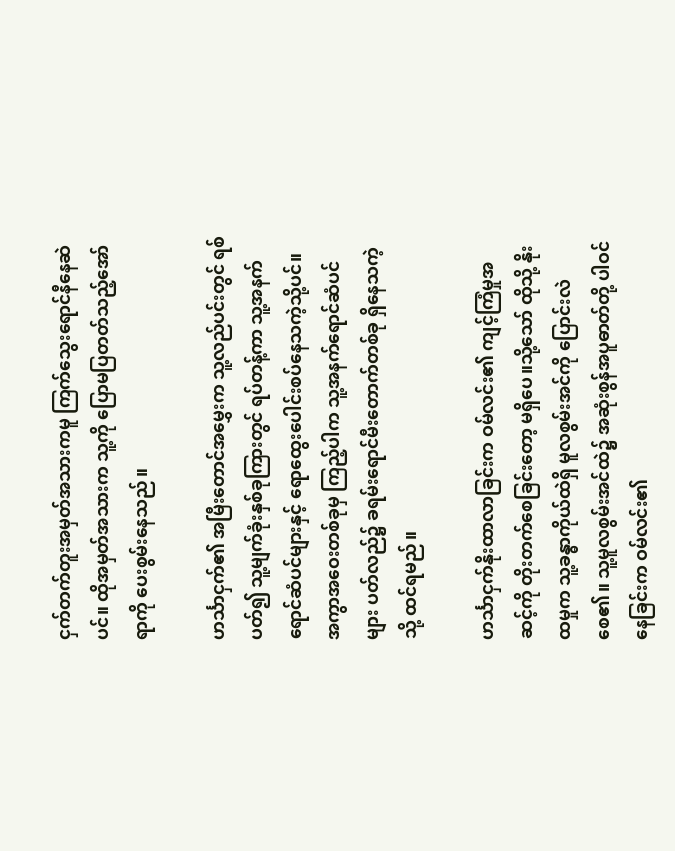ငှက်တက်တူးအမှတ်အသားကမူ ကြက်သွေးရောင်နီနေဆဲပင်။ ထိုအမှတ်အသားက သူ့ကို ပြောမပြတတ်သည့်အော်ရာကို ပေးစွမ်းနေသည်။

ဟင်္သာငှက်၏ အမြီးတောင်အမွှေးက သူ့လည်ပင်းတွင် ရစ်ပတ်၍ သူ့မျက်ခုံးနှစ်ခုကြားတွင် ရပ်တန့်ကာ သူ့အနက်ရောင်ဆံပင်များနှင့် ရောထွေးပေါင်းစပ်နေသကဲ့သို့ပင်။ အကွာအဝေးတစ်ခုမှ ကြည့်ပါက သူ့အနက်ရောင်ဆံပင်များ ပတ်လည်၌ ခရမ်းရောင်မီးတောက်တစ်ခု ရှိနေသကဲ့သို့ ထင်ရမည်။

ဟင်္သာငှက်နိုးထာလာခြင်းက ဝမ်လင်း၏ ကျင့်ကြံမှုအဆင့်ကို တိုးတက်စေခြင်းတော့ မရှိပေ။သို့သော် ထိုသို့ နိုးထမှုက သူ့ခန္ဓာကိုယ်ထဲရှိ မူလစွမ်းအင်ကို ပြောင်းလဲစေ၏။ သူ့မူလစွမ်းအင်ထဲ၌ အဆုံးစွန်အပူဓာတ်တို့ ပါဝင်နေခြင်းက ဝမ်လင်း၏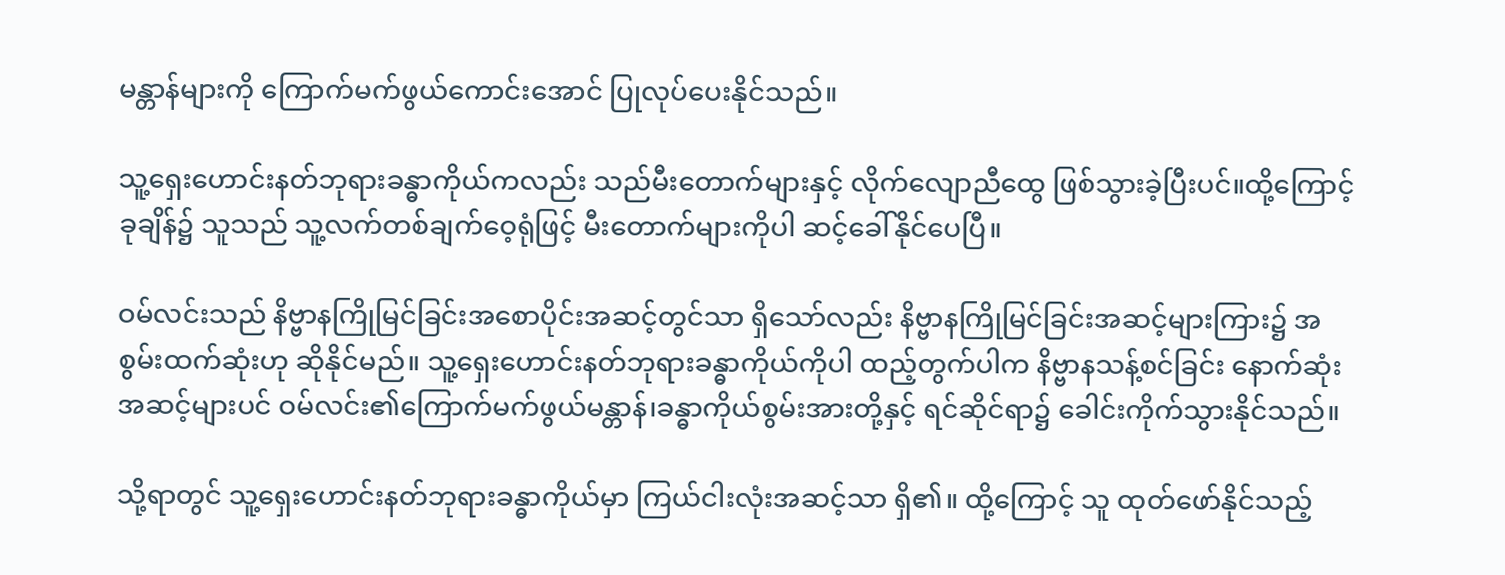မန္တာန်များကို ကြောက်မက်ဖွယ်ကောင်းအောင် ပြုလုပ်ပေးနိုင်သည်။

သူ့ရှေးဟောင်းနတ်ဘုရားခန္ဓာကိုယ်ကလည်း သည်မီးတောက်များနှင့် လိုက်လျောညီထွေ ဖြစ်သွားခဲ့ပြီးပင်။ထို့ကြောင့် ခုချိန်၌ သူသည် သူ့လက်တစ်ချက်ဝေ့ရုံဖြင့် မီးတောက်များကိုပါ ဆင့်ခေါ်နိုင်ပေပြီ။

ဝမ်လင်းသည် နိဗ္ဗာနကြိုမြင်ခြင်းအစောပိုင်းအဆင့်တွင်သာ ရှိသော်လည်း နိဗ္ဗာနကြိုမြင်ခြင်းအဆင့်များကြား၌ အစွမ်းထက်ဆုံးဟု ဆိုနိုင်မည်။ သူ့ရှေးဟောင်းနတ်ဘုရားခန္ဓာကိုယ်ကိုပါ ထည့်တွက်ပါက နိဗ္ဗာနသန့်စင်ခြင်း နောက်ဆုံးအဆင့်များပင် ဝမ်လင်း၏ကြောက်မက်ဖွယ်မန္တာန်၊ခန္ဓာကိုယ်စွမ်းအားတို့နှင့် ရင်ဆိုင်ရာ၌ ခေါင်းကိုက်သွားနိုင်သည်။

သို့ရာတွင် သူ့ရှေးဟောင်းနတ်ဘုရားခန္ဓာကိုယ်မှာ ကြယ်ငါးလုံးအဆင့်သာ ရှိ၏။ ထို့ကြောင့် သူ ထုတ်ဖော်နိုင်သည့်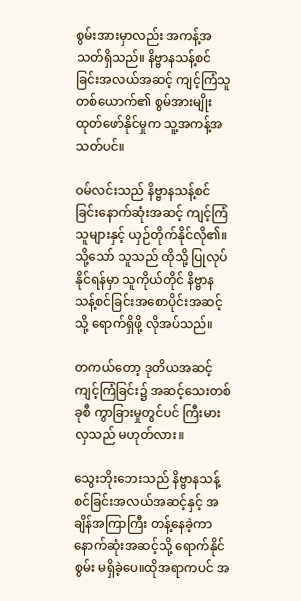စွမ်းအားမှာလည်း အကန့်အသတ်ရှိသည်။ နိဗ္ဗာနသန့်စင်ခြင်းအလယ်အဆင့် ကျင့်ကြံသူတစ်ယောက်၏ စွမ်အားမျိုး ထုတ်ဖော်နိုင်မှုက သူ့အကန့်အသတ်ပင်။

ဝမ်လင်းသည် နိဗ္ဗာနသန့်စင်ခြင်းနောက်ဆုံးအဆင့် ကျင့်ကြံသူများနှင့် ယှဉ်တိုက်နိုင်လို၏။ သို့သော် သူသည် ထိုသို့ ပြုလုပ်နိုင်ရန်မှာ သူကိုယ်တိုင် နိဗ္ဗာနသန့်စင်ခြင်းအစောပိုင်းအဆင့်သို့ ရောက်ရှိဖို့ လိုအပ်သည်။

တကယ်တော့ ဒုတိယအဆင့်ကျင့်ကြံခြင်း၌ အဆင့်သေးတစ်ခုစီ ကွာခြားမှုတွင်ပင် ကြီးမားလှသည် မဟုတ်လား။

သွေးဘိုးဘေးသည် နိဗ္ဗာနသန့်စင်ခြင်းအလယ်အဆင့်နှင့် အချိန်အကြာကြီး တန့်နေခဲ့ကာ နောက်ဆုံးအဆင့်သို့ ရောက်နိုင်စွမ်း မရှိခဲ့ပေ။ထိုအရာကပင် အ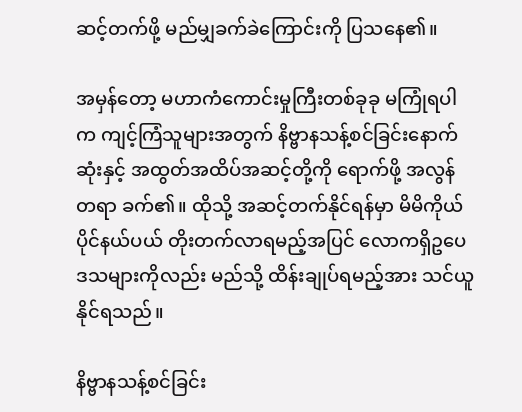ဆင့်တက်ဖို့ မည်မျှခက်ခဲကြောင်းကို ပြသနေ၏။

အမှန်တော့ မဟာကံကောင်းမှုကြီးတစ်ခုခု မကြုံရပါက ကျင့်ကြံသူများအတွက် နိဗ္ဗာနသန့်စင်ခြင်းနောက်ဆုံးနှင့် အထွတ်အထိပ်အဆင့်တို့ကို ရောက်ဖို့ အလွန်တရာ ခက်၏။ ထိုသို့ အဆင့်တက်နိုင်ရန်မှာ မိမိကိုယ်ပိုင်နယ်ပယ် တိုးတက်လာရမည့်အပြင် လောကရှိဥပေဒသများကိုလည်း မည်သို့ ထိန်းချုပ်ရမည့်အား သင်ယူနိုင်ရသည်။

နိဗ္ဗာနသန့်စင်ခြင်း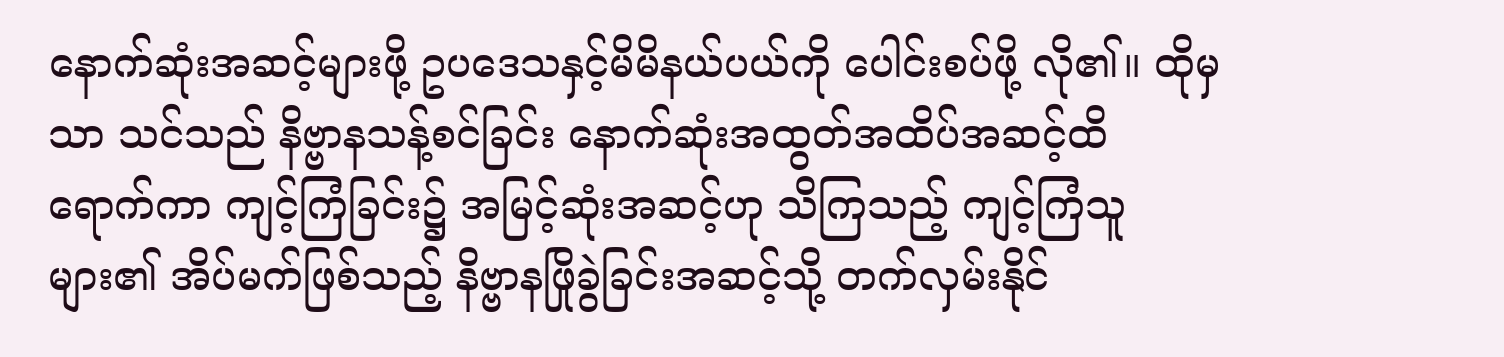နောက်ဆုံးအဆင့်များဖို့ ဥပဒေသနှင့်မိမိနယ်ပယ်ကို ပေါင်းစပ်ဖို့ လို၏။ ထိုမှသာ သင်သည် နိဗ္ဗာနသန့်စင်ခြင်း နောက်ဆုံးအထွတ်အထိပ်အဆင့်ထိ ရောက်ကာ ကျင့်ကြံခြင်း၌ အမြင့်ဆုံးအဆင့်ဟု သိကြသည့် ကျင့်ကြံသူများ၏ အိပ်မက်ဖြစ်သည့် နိဗ္ဗာနဖြိုခွဲခြင်းအဆင့်သို့ တက်လှမ်းနိုင်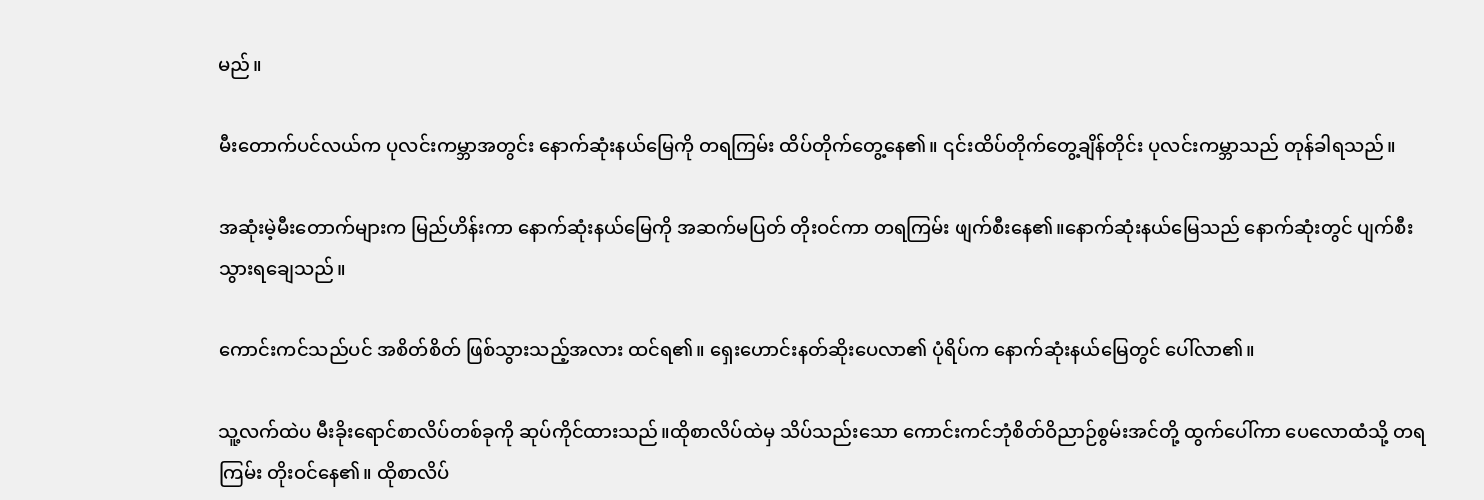မည်။

မီးတောက်ပင်လယ်က ပုလင်းကမ္ဘာအတွင်း နောက်ဆုံးနယ်မြေကို တရကြမ်း ထိပ်တိုက်တွေ့နေ၏။ ၎င်းထိပ်တိုက်တွေ့ချိန်တိုင်း ပုလင်းကမ္ဘာသည် တုန်ခါရသည်။

အဆုံးမဲ့မီးတောက်များက မြည်ဟိန်းကာ နောက်ဆုံးနယ်မြေကို အဆက်မပြတ် တိုးဝင်ကာ တရကြမ်း ဖျက်စီးနေ၏။နောက်ဆုံးနယ်မြေသည် နောက်ဆုံးတွင် ပျက်စီးသွားရချေသည်။

ကောင်းကင်သည်ပင် အစိတ်စိတ် ဖြစ်သွားသည့်အလား ထင်ရ၏။ ရှေးဟောင်းနတ်ဆိုးပေလာ၏ ပုံရိပ်က နောက်ဆုံးနယ်မြေတွင် ပေါ်လာ၏။

သူ့လက်ထဲပ မီးခိုးရောင်စာလိပ်တစ်ခုကို ဆုပ်ကိုင်ထားသည်။ထိုစာလိပ်ထဲမှ သိပ်သည်းသော ကောင်းကင်ဘုံစိတ်ဝိညာဉ်စွမ်းအင်တို့ ထွက်ပေါ်ကာ ပေလောထံသို့ တရကြမ်း တိုးဝင်နေ၏။ ထိုစာလိပ်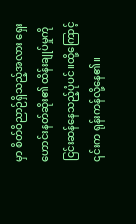မှာ စိတ်ဝိညာဉ်ရှိသည့်အလား ရှေးဟောင်းနတ်ဆိုး၏ ထိန်းချုပ်မှုကို ငြင်းဆန်နေသည့်ပုံပင်။ထို့ကြောင့် ၎င်းက ရုန်းကန်လို့နေ၏။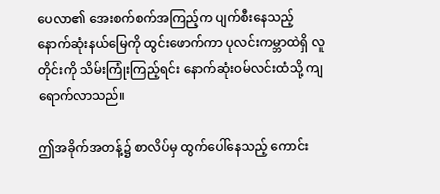ပေလာ၏ အေးစက်စက်အကြည့်က ပျက်စီးနေသည့် နောက်ဆုံးနယ်မြေကို ထွင်းဖောက်ကာ ပုလင်းကမ္ဘာထဲရှိ လူတိုင်းကို သိမ်းကြုံးကြည့်ရင်း နောက်ဆုံးဝမ်လင်းထံသို့ ကျရောက်လာသည်။

ဤအခိုက်အတန့်၌ စာလိပ်မှ ထွက်ပေါ်နေသည့် ကောင်း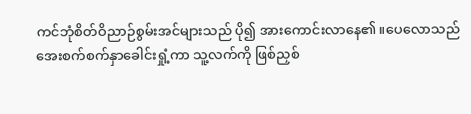ကင်ဘုံစိတ်ဝိညာဉ်စွမ်းအင်များသည် ပို၍ အားကောင်းလာနေ၏။ပေလောသည် အေးစက်စက်နှာခေါင်းရှုံ့ကာ သူ့လက်ကို ဖြစ်ညှစ်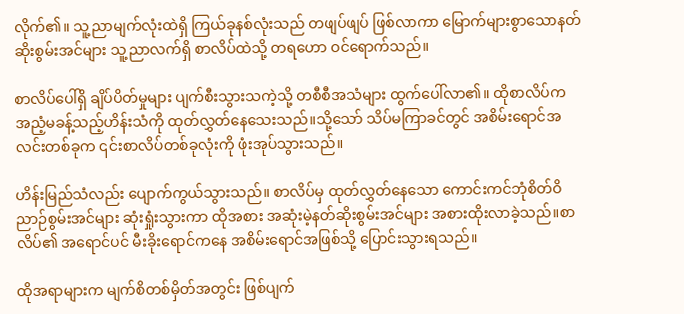လိုက်၏။ သူ့ညာမျက်လုံးထဲရှိ ကြယ်ခုနစ်လုံးသည် တဖျပ်ဖျပ် ဖြစ်လာကာ မြောက်များစွာသောနတ်ဆိုးစွမ်းအင်များ သူ့ညာလက်ရှိ စာလိပ်ထဲသို့ တရဟော ဝင်ရောက်သည်။

စာလိပ်ပေါ်ရှိ ချိပ်ပိတ်မှုများ ပျက်စီးသွားသကဲ့သို့ တစီစီအသံများ ထွက်ပေါ်လာ၏။ ထိုစာလိပ်က အညံ့မခန့်သည့်ဟိန်းသံကို ထုတ်လွှတ်နေသေးသည်။သို့သော် သိပ်မကြာခင်တွင် အစိမ်းရောင်အလင်းတစ်ခုက ၎င်းစာလိပ်တစ်ခုလုံးကို ဖုံးအုပ်သွားသည်။

ဟိန်းမြည်သံလည်း ပျောက်ကွယ်သွားသည်။ စာလိပ်မှ ထုတ်လွှတ်နေသော ကောင်းကင်ဘုံစိတ်ဝိညာဉ်စွမ်းအင်များ ဆုံးရှုံးသွားကာ ထိုအစား အဆုံးမဲ့နတ်ဆိုးစွမ်းအင်များ အစားထိုးလာခဲ့သည်။စာလိပ်၏ အရောင်ပင် မီးခိုးရောင်ကနေ အစိမ်းရောင်အဖြစ်သို့ ပြောင်းသွားရသည်။

ထိုအရာများက မျက်စိတစ်မှိတ်အတွင်း ဖြစ်ပျက်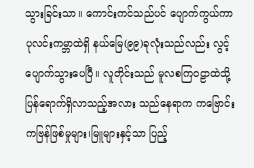သွားခြင်းသာ။ ကောင်းကင်သည်ပင် ပျောက်ကွယ်ကာ ပုလင်းကမ္ဘာထဲရှိ နယ်မြေ(၉၉)ခုလုံးသည်လည်း လွင့်ပျောက်သွားပေပြီ။ လူတိုင်းသည် မူလစကြဝဠာထဲသို့ ပြန်ရောက်ရှိလာသည့်အလား သည်နေရာက ကဗြောင်းကဗြန်ဖြစ်မှုများ၊မြူများနှင့်သာ ပြည့်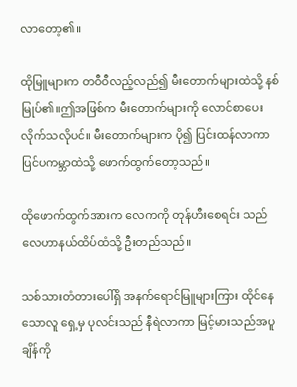လာတော့၏။

ထိုမြူများက တဝီဝီလည့်လည်၍ မီးတောက်များထဲသို့ နစ်မြုပ်၏။ဤအဖြစ်က မီးတောက်များကို လောင်စာပေးလိုက်သလိုပင်။ မီးတောက်များက ပို၍ ပြင်းထန်လာကာ ပြင်ပကမ္ဘာထဲသို့ ဖောက်ထွက်တော့သည်။

ထိုဖောက်ထွက်အားက လေကကို တုန်ဟီးစေရင်း သည်လေဟာနယ်ထိပ်ထံသို့ ဦးတည်သည်။

သစ်သားတံတားပေါ်ရှိ အနက်ရောင်မြူများကြား ထိုင်နေသောလူ ရှေ့မှ ပုလင်းသည် နီရဲလာကာ မြင့်မားသည်အပူချိန်ကို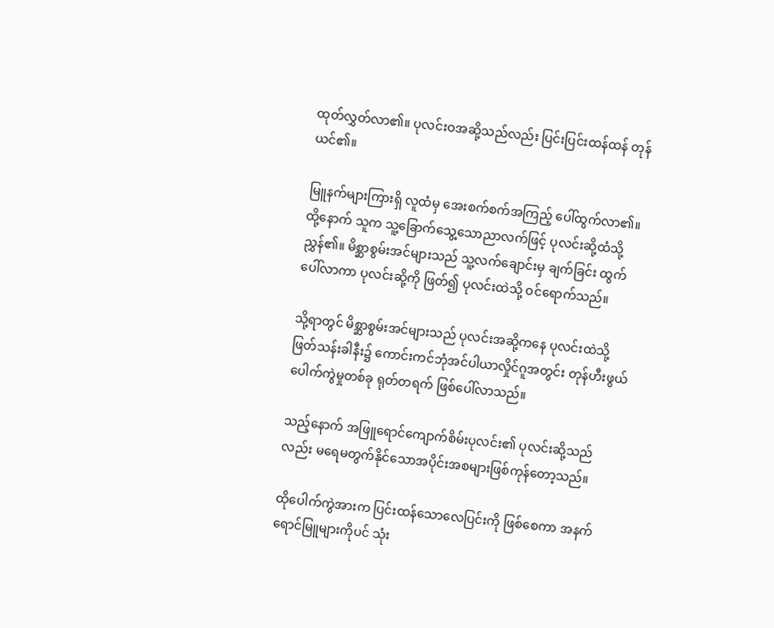ထုတ်လွှတ်လာ၏။ ပုလင်းဝအဆို့သည်လည်း ပြင်းပြင်းထန်ထန် တုန်ယင်၏။

မြူနက်များကြားရှိ လူထံမှ အေးစက်စက်အကြည့် ပေါ်ထွက်လာ၏။ထို့နောက် သူက သူ့ခြောက်သွေ့သောညာလက်ဖြင့် ပုလင်းဆို့ထံသို့ ညွှန်၏။ မိစ္ဆာစွမ်းအင်များသည် သူ့လက်ချောင်းမှ ချက်ခြင်း ထွက်ပေါ်လာကာ ပုလင်းဆို့ကို ဖြတ်၍ ပုလင်းထဲသို့ ဝင်ရောက်သည်။

သို့ရာတွင် မိစ္ဆာစွမ်းအင်များသည် ပုလင်းအဆို့က‌နေ ပုလင်းထဲသို့ ဖြတ်သန်းခါနီး၌ ကောင်းကင်ဘုံအင်ပါယာလှိုင်ဂူအတွင်း တုန်ဟီးဖွယ် ပေါက်ကွဲမှုတစ်ခု ရုတ်တရက် ဖြစ်ပေါ်လာသည်။

သည့်နောက် အဖြူရောင်ကျောက်စိမ်းပုလင်း၏ ပုလင်းဆို့သည်လည်း မရေမတွက်နိုင်သောအပိုင်းအစများဖြစ်ကုန်တော့သည်။

ထိုပေါက်ကွဲအားက ပြင်းထန်သောလေပြင်းကို ဖြစ်စေကာ အနက်ရောင်မြူများကိုပင် သုံး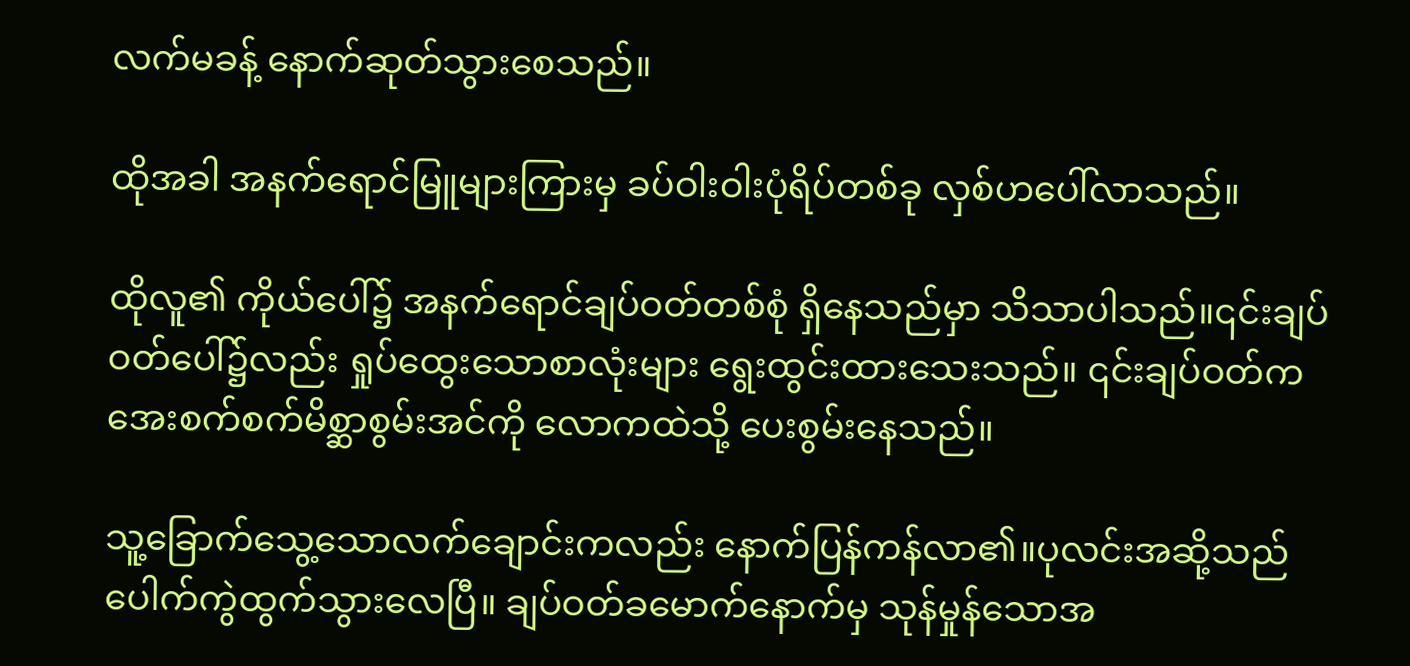လက်မခန့် နောက်ဆုတ်သွားစေသည်။

ထိုအခါ အနက်ရောင်မြူများကြားမှ ခပ်ဝါးဝါးပုံရိပ်တစ်ခု လှစ်ဟပေါ်လာသည်။

ထိုလူ၏ ကိုယ်ပေါ်၌ အနက်ရောင်ချပ်ဝတ်တစ်စုံ ရှိနေသည်မှာ သိသာပါသည်။၎င်းချပ်ဝတ်ပေါ်၌လည်း ရှုပ်ထွေးသောစာလုံးများ ရွေးထွင်းထားသေးသည်။ ၎င်းချပ်ဝတ်က အေးစက်စက်မိစ္ဆာစွမ်းအင်ကို လောကထဲသို့ ပေးစွမ်းနေသည်။

သူ့ခြောက်သွေ့သောလက်ချောင်းကလည်း နောက်ပြန်ကန်လာ၏။ပုလင်းအဆို့သည် ပေါက်ကွဲထွက်သွားလေပြီ။ ချပ်ဝတ်ခမောက်နောက်မှ သုန်မှုန်သောအ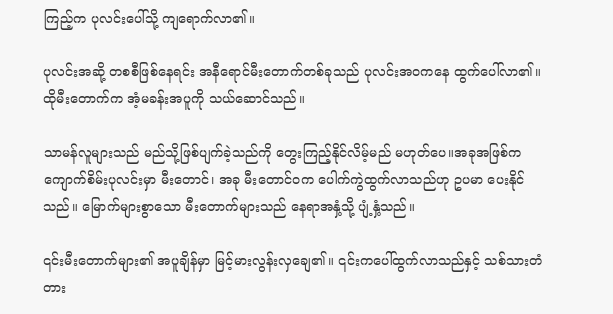ကြည့်က ပုလင်းပေါ်သို့ ကျရောက်လာ၏။

ပုလင်းအဆို့ တစစီဖြစ်နေရင်း အနီရောင်မီးတောက်တစ်ခုသည် ပုလင်းအဝကနေ ထွက်ပေါ်လာ၏။ ထိုမီးတောက်က အံ့မခန်းအပူကို သယ်ဆောင်သည်။

သာမန်လူများသည် မည်သို့ဖြစ်ပျက်ခဲ့သည်ကို တွေးကြည့်နိုင်လိမ့်မည် မဟုတ်ပေ။အခုအဖြစ်က ကျောက်စိမ်းပုလင်းမှာ မီးတောင်၊ အခု မီးတောင်ဝက ပေါက်ကွဲထွက်လာသည်ဟု ဥပမာ ပေးနိုင်သည်။ မြောက်များစွာသော မီးတောက်များသည် နေရာအနှံ့သို့ ပျံ့နှံ့သည်။

၎င်းမီးတောက်များ၏ အပူချိန်မှာ မြင့်မားလွန်းလှချေ၏။ ၎င်းကပေါ်ထွက်လာသည်နှင့် သစ်သားတံတား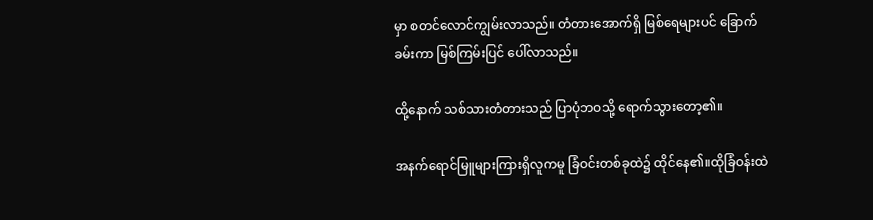မှာ စတင်လောင်ကျွမ်းလာသည်။ တံတားအောက်ရှိ မြစ်ရေများပင် ခြောက်ခမ်းကာ မြစ်ကြမ်းပြင် ပေါ်လာသည်။

ထို့နောက် သစ်သားတံတားသည် ပြာပုံဘဝသို့ ရောက်သွားတော့၏။

အနက်ရောင်မြူများကြားရှိလူကမူ ခြံဝင်းတစ်ခုထဲ၌ ထိုင်နေ၏။ထိုခြံဝန်းထဲ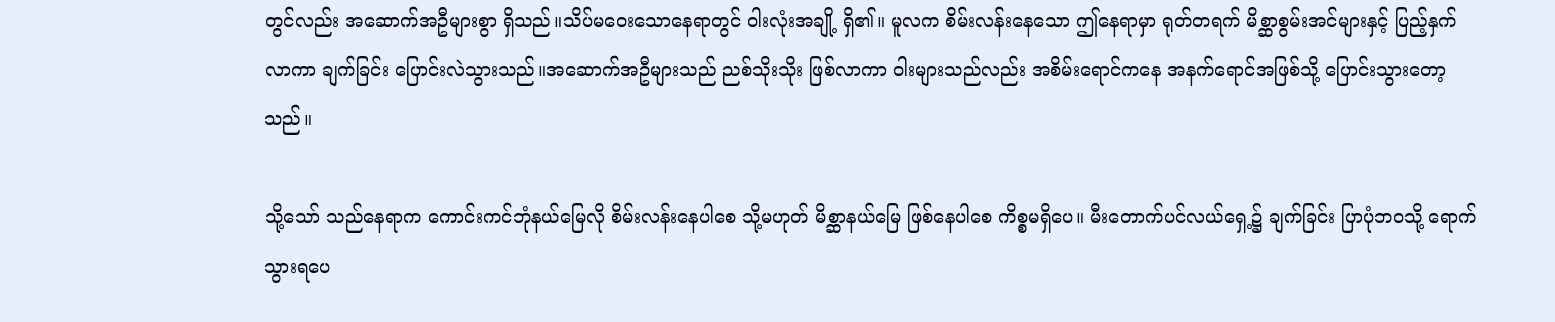တွင်လည်း အဆောက်အဦများစွာ ရှိသည်။သိပ်မဝေးသောနေရာတွင် ဝါးလုံးအချို့ ရှိ၏။ မူလက စိမ်းလန်းနေသော ဤနေရာမှာ ရုတ်တရက် မိစ္ဆာစွမ်းအင်များနှင့် ပြည့်နှက်လာကာ ချက်ခြင်း ပြောင်းလဲသွားသည်။အဆောက်အဦများသည် ညစ်သိုးသိုး ဖြစ်လာကာ ဝါးများသည်လည်း အစိမ်းရောင်ကနေ အနက်ရောင်အဖြစ်သို့ ပြောင်းသွားတော့သည်။

သို့သော် သည်နေရာက ကောင်းကင်ဘုံနယ်မြေလို စိမ်းလန်းနေပါစေ သို့မဟုတ် မိစ္ဆာနယ်မြေ ဖြစ်နေပါစေ ကိစ္စမရှိပေ။ မီးတောက်ပင်လယ်ရှေ့၌ ချက်ခြင်း ပြာပုံဘဝသို့ ရောက်သွားရပေ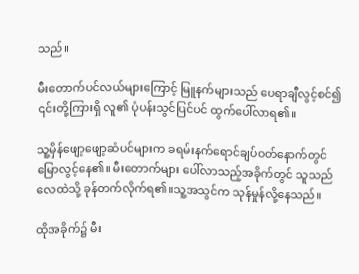သည်။

မီးတောက်ပင်လယ်များကြောင့် မြူနက်များသည် ပေရာချီလွင့်စင်၍ ၎င်းတို့ကြားရှိ လူ၏ ပုံပန်းသွင်ပြင်ပင် ထွက်ပေါ်လာရ၏။

သူ့မှိန်ဖျော့ဖျော့ဆံပင်များက ခရမ်းနက်ရောင်ချပ်ဝတ်နောက်တွင် မြောလွင့်နေ၏။ မီးတောက်များ ပေါ်လာသည့်အခိုက်တွင် သူသည် လေထဲသို့ ခုန်တက်လိုက်ရ၏။သူ့အသွင်က သုန်မှုန်လို့နေသည်။

ထိုအခိုက်၌ မီး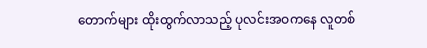တောက်များ ထိုးထွက်လာသည့် ပုလင်းအဝကနေ လူတစ်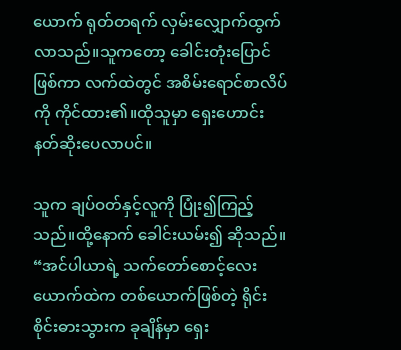ယောက် ရုတ်တရက် လှမ်းလျှောက်ထွက်လာသည်။သူကတော့ ခေါင်းတုံးပြောင်ဖြစ်ကာ လက်ထဲတွင် အစိမ်းရောင်စာလိပ်ကို ကိုင်ထား၏။ထိုသူမှာ ရှေးဟောင်းနတ်ဆိုးပေလာပင်။

သူက ချပ်ဝတ်နှင့်လူကို ပြုံး၍ကြည့်သည်။ထို့နောက် ခေါင်းယမ်း၍ ဆိုသည်။ “အင်ပါယာရဲ့ သက်တော်စောင့်လေးယောက်ထဲက တစ်ယောက်ဖြစ်တဲ့ ရိုင်းစိုင်းဓားသွားက ခုချိန်မှာ ရှေး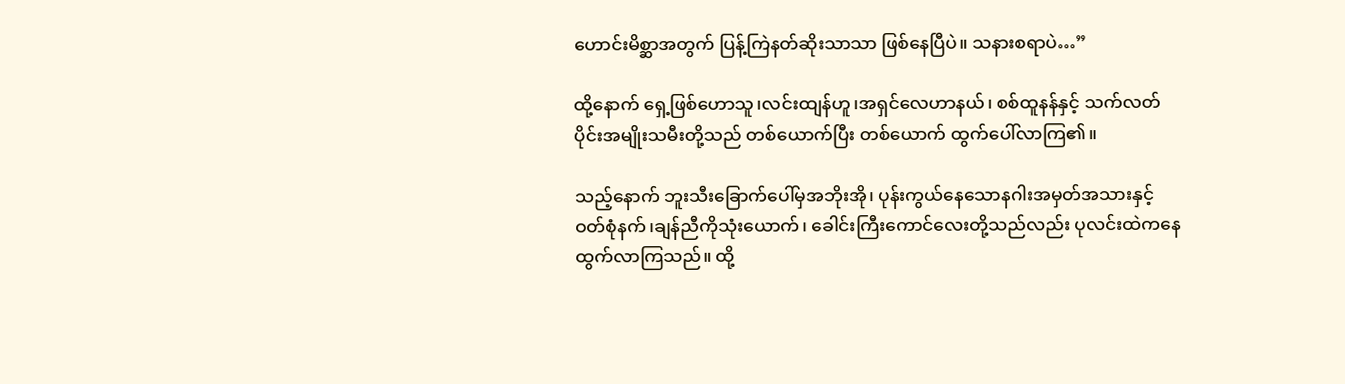ဟောင်းမိစ္ဆာအတွက် ပြန့်ကြဲနတ်ဆိုးသာသာ ဖြစ်နေပြီပဲ။ သနားစရာပဲ…”

ထို့နောက် ရှေ့ဖြစ်ဟောသူ၊လင်းထျန်ဟူ၊အရှင်လေဟာနယ်၊ စစ်ထူနန်နှင့် သက်လတ်ပိုင်းအမျိုးသမီးတို့သည် တစ်ယောက်ပြီး တစ်ယောက် ထွက်ပေါ်လာကြ၏။

သည့်နောက် ဘူးသီးခြောက်ပေါ်မှအဘိုးအို၊ ပုန်းကွယ်နေသောနဂါးအမှတ်အသားနှင့် ဝတ်စုံနက်၊ချန်ညီကိုသုံးယောက်၊ ခေါင်းကြီးကောင်လေးတို့သည်လည်း ပုလင်းထဲကနေ ထွက်လာကြသည်။ ထို့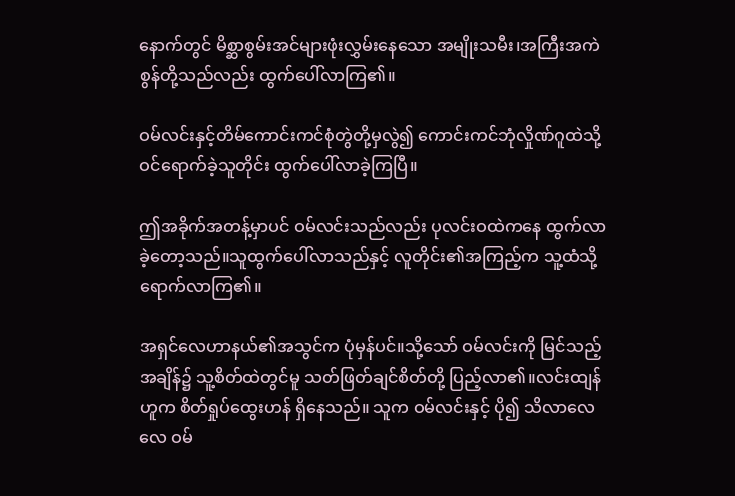နောက်တွင် မိစ္ဆာစွမ်းအင်များဖုံးလွှမ်းနေသော အမျိုးသမီး၊အကြီးအကဲစွန်တို့သည်လည်း ထွက်ပေါ်လာကြ၏။

ဝမ်လင်းနှင့်တိမ်ကောင်းကင်စုံတွဲတို့မှလွဲ၍ ကောင်းကင်ဘုံလှိုဏ်ဂူထဲသို့ ဝင်ရောက်ခဲ့သူတိုင်း ထွက်ပေါ်လာခဲ့ကြပြီ။

ဤအခိုက်အတန့်မှာပင် ဝမ်လင်းသည်လည်း ပုလင်းဝထဲကနေ ထွက်လာခဲ့တော့သည်။သူထွက်ပေါ်လာသည်နှင့် လူတိုင်း၏အကြည့်က သူ့ထံသို့ ရောက်လာကြ၏။

အရှင်လေဟာနယ်၏အသွင်က ပုံမှန်ပင်။သို့သော် ဝမ်လင်းကို မြင်သည့်အချိန်၌ သူ့စိတ်ထဲတွင်မူ သတ်ဖြတ်ချင်စိတ်တို့ ပြည့်လာ၏။လင်းထျန်ဟူက စိတ်ရှုပ်ထွေးဟန် ရှိနေသည်။ သူက ဝမ်လင်းနှင့် ပို၍ သိလာလေလေ ဝမ်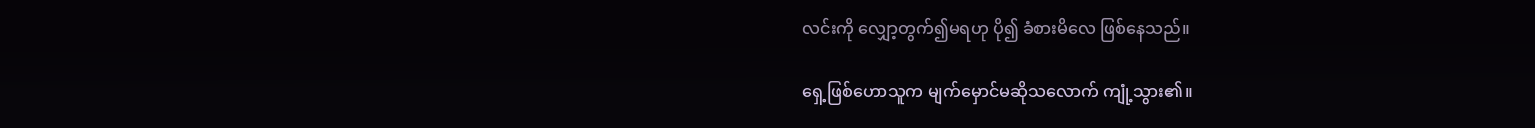လင်းကို လျှော့တွက်၍မရဟု ပို၍ ခံစားမိလေ ဖြစ်နေသည်။

ရှေ့ဖြစ်ဟောသူက မျက်မှောင်မဆိုသလောက် ကျုံ့သွား၏။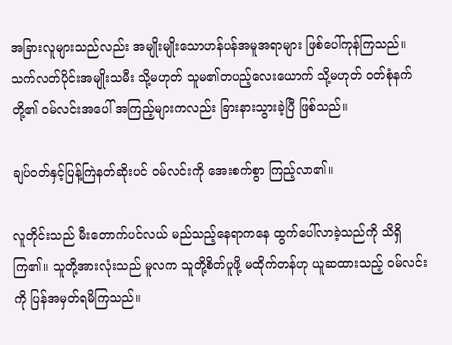အခြားလူများသည်လည်း အမျိုးမျိုးသောဟန်ပန်အမူအရာများ ဖြစ်ပေါ်ကုန်ကြသည်။ သက်လတ်ပိုင်းအမျိုးသမီး သို့မဟုတ် သူမ၏တပည့်လေးယောက် သို့မဟုတ် ဝတ်စုံနက်တို့၏ ဝမ်လင်းအပေါ် အကြည့်များကလည်း ခြားနားသွားခဲ့ပြီ ဖြစ်သည်။

ချပ်ဝတ်နှင့်ပြန့်ကြဲနတ်ဆိုးပင် ဝမ်လင်းကို အေးစက်စွာ ကြည့်လာ၏။

လူတိုင်းသည် မီးတောက်ပင်လယ် မည်သည့်နေရာကနေ ထွက်ပေါ်လာခဲ့သည်ကို သိရှိကြ၏။ သူတို့အားလုံးသည် မူလက သူတို့စိတ်ပူဖို့ မထိုက်တန်ဟု ယူဆထားသည့် ဝမ်လင်းကို ပြန်အမှတ်ရမိကြသည်။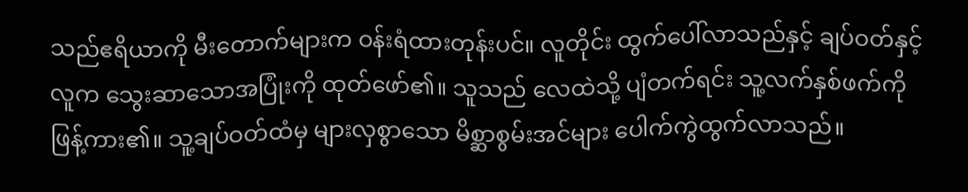သည်ဧရိယာကို မီးတောက်များက ဝန်းရံထားတုန်းပင်။ လူတိုင်း ထွက်ပေါ်လာသည်နှင့် ချပ်ဝတ်နှင့်လူက သွေးဆာသောအပြုံးကို ထုတ်ဖော်၏။ သူသည် လေထဲသို့ ပျံတက်ရင်း သူ့လက်နှစ်ဖက်ကို ဖြန့်ကား၏။ သူ့ချပ်ဝတ်ထံမှ များလှစွာသော မိစ္ဆာစွမ်းအင်များ ပေါက်ကွဲထွက်လာသည်။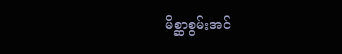မိစ္ဆာစွမ်းအင်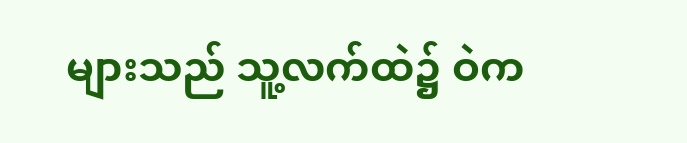များသည် သူ့လက်ထဲ၌ ဝဲက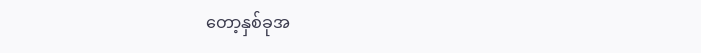တော့နှစ်ခုအ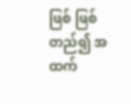ဖြစ် ဖြစ်တည်၍ အထက်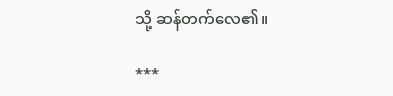သို့ ဆန်တက်လေ၏။

***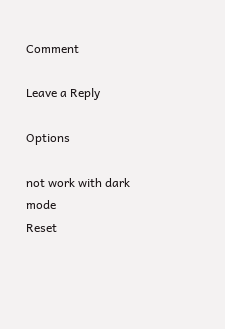Comment

Leave a Reply

Options

not work with dark mode
Reset